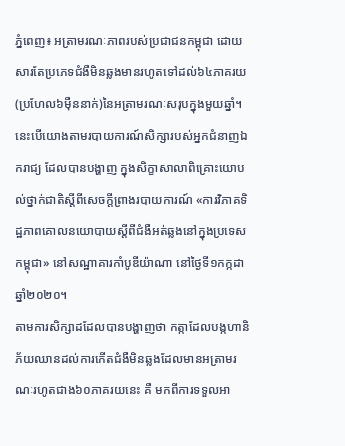ភ្នំពេញ៖ អត្រាមរណៈភាពរបស់ប្រជាជនកម្ពុជា ដោយសារតែប្រភេទជំងឺមិនឆ្លងមានរហូតទៅដល់៦៤ភាគរយ(ប្រហែល៦ម៉ឺននាក់)នៃអត្រាមរណៈសរុបក្នុងមួយឆ្នាំ។ នេះបើយោងតាមរបាយការណ៍សិក្សារបស់អ្នកជំនាញឯករាជ្យ ដែលបានបង្ហាញ ក្នុងសិក្ខាសាលាពិគ្រោះយោបល់ថ្នាក់ជាតិស្តីពីសេចក្តីព្រាងរបាយការណ៍ «ការវិភាគទិដ្ឋភាពគោលនយោបាយស្តីពីជំងឺអត់ឆ្លងនៅក្នុងប្រទេសកម្ពុជា» នៅសណ្ឋាគារកាំបូឌីយ៉ាណា នៅថ្ងៃទី១កក្កដា ឆ្នាំ២០២០។
តាមការសិក្សាដដែលបានបង្ហាញថា កត្កាដែលបង្កហានិភ័យឈានដល់ការកើតជំងឺមិនឆ្លងដែលមានអត្រាមរណៈរហូតជាង៦០ភាគរយនេះ គឺ មកពីការទទួលអា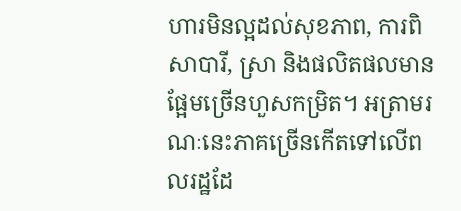ហារមិនល្អដល់សុខភាព, ការពិសាបារី, ស្រា និងផលិតផលមានផ្អែមច្រើនហួសកម្រិត។ អត្រាមរណៈនេះភាគច្រើនកើតទៅលើពលរដ្ឋដែ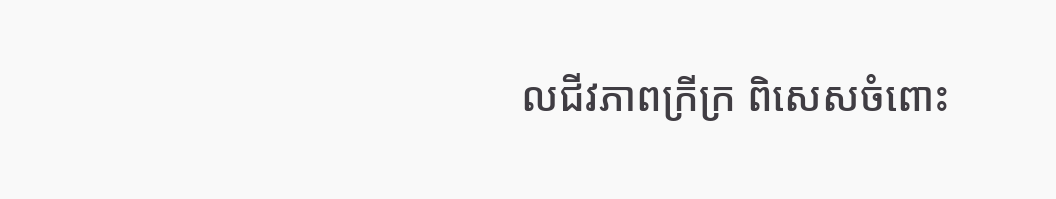លជីវភាពក្រីក្រ ពិសេសចំពោះ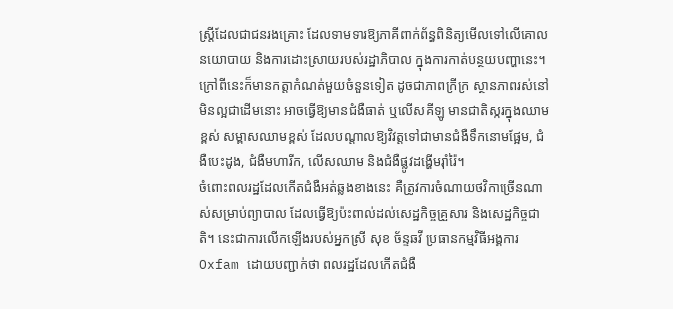ស្ត្រីដែលជាជនរងគ្រោះ ដែលទាមទារឱ្យភាគីពាក់ព័ន្ធពិនិត្យមើលទៅលើគោលនយោបាយ និងការដោះស្រាយរបស់រដ្ឋាភិបាល ក្នុងការកាត់បន្ថយបញ្ហានេះ។
ក្រៅពីនេះក៏មានកត្តាកំណត់មួយចំនួនទៀត ដូចជាភាពក្រីក្រ ស្ថានភាពរស់នៅមិនល្អជាដើមនោះ អាចធ្វើឱ្យមានជំងឺធាត់ ឬលើសគីឡូ មានជាតិស្ករក្នុងឈាមខ្ពស់ សម្ពាសឈាមខ្ពស់ ដែលបណ្តាលឱ្យវិវត្តទៅជាមានជំងឺទឹកនោមផ្អែម, ជំងឺបេះដូង, ជំងឺមហារីក, លើសឈាម និងជំងឺផ្លូវដង្ហើមរ៉ាំរ៉ៃ។
ចំពោះពលរដ្ឋដែលកើតជំងឺអត់ឆ្លងខាងនេះ គឺត្រូវការចំណាយថវិកាច្រើនណាស់សម្រាប់ព្យាបាល ដែលធ្វើឱ្យប៉ះពាល់ដល់សេដ្ឋកិច្ចគ្រួសារ និងសេដ្ឋកិច្ចជាតិ។ នេះជាការលើកឡើងរបស់អ្នកស្រី សុខ ច័ន្ទឆវី ប្រធានកម្មវិធីអង្គការOxfam ដោយបញ្ជាក់ថា ពលរដ្ឋដែលកើតជំងឺ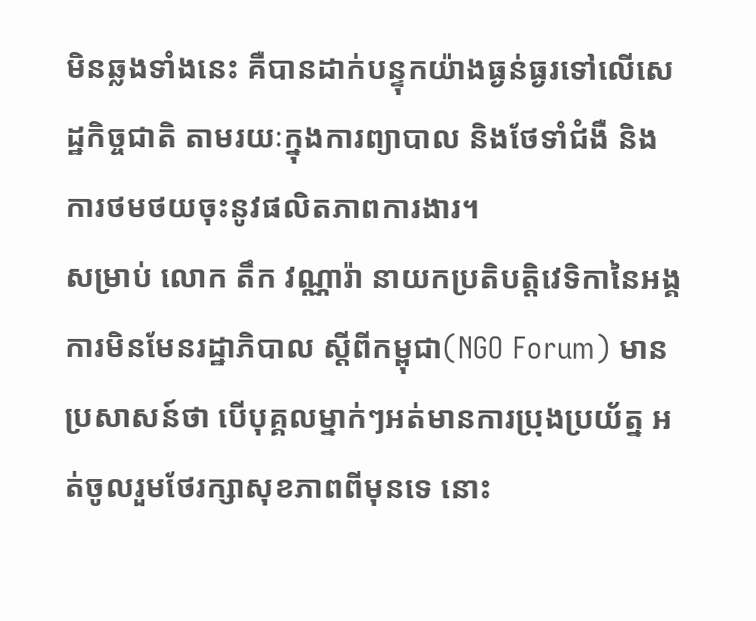មិនឆ្លងទាំងនេះ គឺបានដាក់បន្ទុកយ៉ាងធ្ងន់ធ្ងរទៅលើសេដ្ឋកិច្ចជាតិ តាមរយៈក្នុងការព្យាបាល និងថែទាំជំងឺ និងការថមថយចុះនូវផលិតភាពការងារ។
សម្រាប់ លោក តឹក វណ្ណារ៉ា នាយកប្រតិបត្តិវេទិកានៃអង្គការមិនមែនរដ្ឋាភិបាល ស្តីពីកម្ពុជា(NGO Forum) មានប្រសាសន៍ថា បើបុគ្គលម្នាក់ៗអត់មានការប្រុងប្រយ័ត្ន អត់ចូលរួមថែរក្សាសុខភាពពីមុនទេ នោះ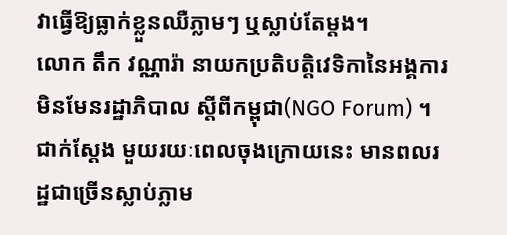វាធ្វើឱ្យធ្លាក់ខ្លួនឈឺភ្លាមៗ ឬស្លាប់តែម្តង។
លោក តឹក វណ្ណារ៉ា នាយកប្រតិបត្តិវេទិកានៃអង្គការមិនមែនរដ្ឋាភិបាល ស្តីពីកម្ពុជា(NGO Forum) ។
ជាក់ស្តែង មួយរយៈពេលចុងក្រោយនេះ មានពលរដ្ឋជាច្រើនស្លាប់ភ្លាម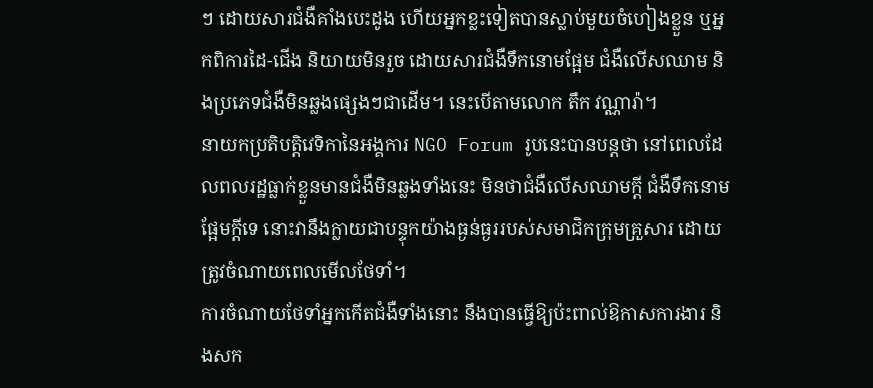ៗ ដោយសារជំងឺគាំងបេះដូង ហើយអ្នកខ្លះទៀតបានស្លាប់មួយចំហៀងខ្លួន ឬអ្នកពិការដៃ-ជើង និយាយមិនរួច ដោយសារជំងឺទឹកនោមផ្អែម ជំងឺលើសឈាម និងប្រភេទជំងឺមិនឆ្លងផ្សេងៗជាដើម។ នេះបើតាមលោក តឹក វណ្ណារ៉ា។
នាយកប្រតិបត្តិវេទិកានៃអង្គការ NGO Forum រូបនេះបានបន្តថា នៅពេលដែលពលរដ្ឋធ្លាក់ខ្លួនមានជំងឺមិនឆ្លងទាំងនេះ មិនថាជំងឺលើសឈាមក្តី ជំងឺទឹកនោមផ្អែមក្តីទេ នោះវានឹងក្លាយជាបន្ទុកយ៉ាងធ្ងន់ធ្ងររបស់សមាជិកក្រុមគ្រួសារ ដោយត្រូវចំណាយពេលមើលថែទាំ។
ការចំណាយថែទាំអ្នកកើតជំងឺទាំងនោះ នឹងបានធ្វើឱ្យប៉ះពាល់ឱកាសការងារ និងសក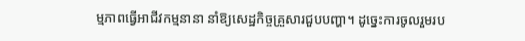ម្មភាពធ្វើអាជីវកម្មនានា នាំឱ្យសេដ្ឋកិច្ចគ្រួសារជួបបញ្ហា។ ដូច្នេះការចូលរួមរប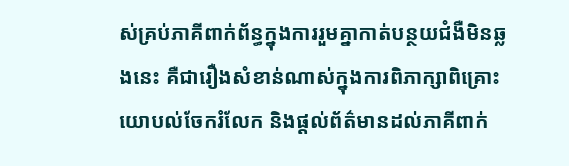ស់គ្រប់ភាគីពាក់ព័ន្ធក្នុងការរួមគ្នាកាត់បន្ថយជំងឺមិនឆ្លងនេះ គឺជារឿងសំខាន់ណាស់ក្នុងការពិភាក្សាពិគ្រោះយោបល់ចែករំលែក និងផ្តល់ព័ត៌មានដល់ភាគីពាក់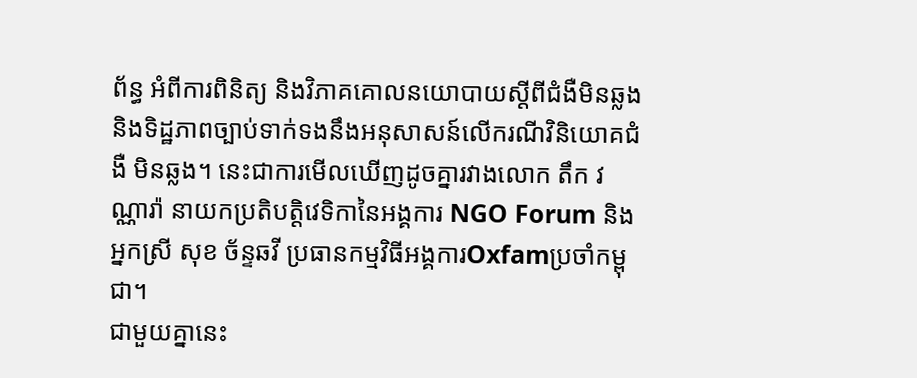ព័ន្ធ អំពីការពិនិត្យ និងវិភាគគោលនយោបាយស្តីពីជំងឺមិនឆ្លង និងទិដ្ឋភាពច្បាប់ទាក់ទងនឹងអនុសាសន៍លើករណីវិនិយោគជំងឺ មិនឆ្លង។ នេះជាការមើលឃើញដូចគ្នារវាងលោក តឹក វណ្ណារ៉ា នាយកប្រតិបត្តិវេទិកានៃអង្គការ NGO Forum និងអ្នកស្រី សុខ ច័ន្ទឆវី ប្រធានកម្មវិធីអង្គការOxfamប្រចាំកម្ពុជា។
ជាមួយគ្នានេះ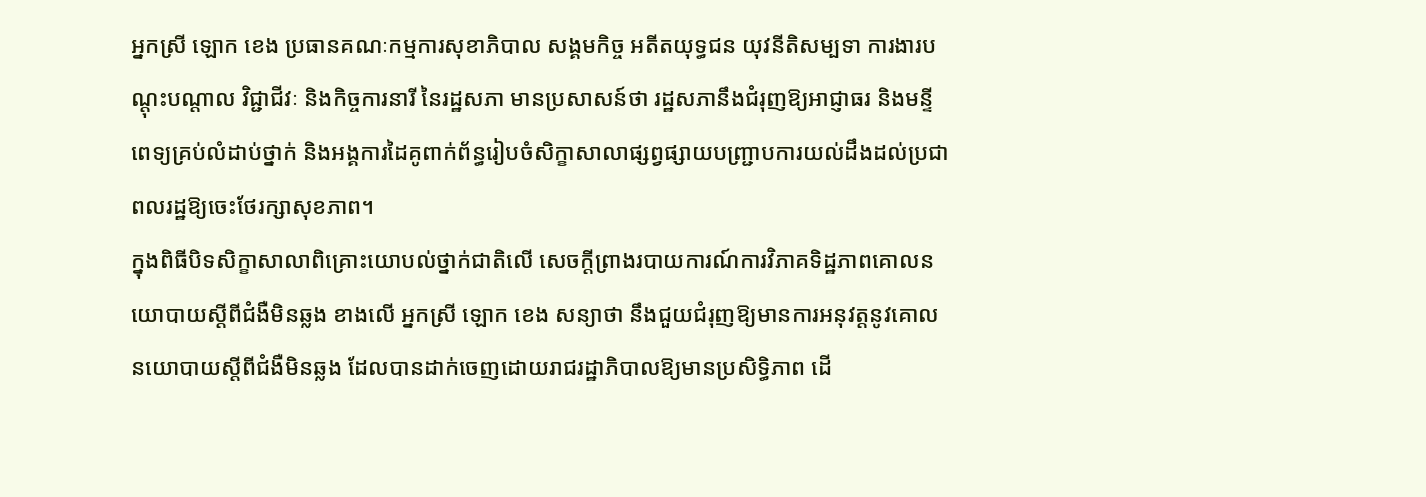អ្នកស្រី ឡោក ខេង ប្រធានគណៈកម្មការសុខាភិបាល សង្គមកិច្ច អតីតយុទ្ធជន យុវនីតិសម្បទា ការងារបណ្តុះបណ្តាល វិជ្ជាជីវៈ និងកិច្ចការនារី នៃរដ្ឋសភា មានប្រសាសន៍ថា រដ្ឋសភានឹងជំរុញឱ្យអាជ្ញាធរ និងមន្ទីពេទ្យគ្រប់លំដាប់ថ្នាក់ និងអង្គការដៃគូពាក់ព័ន្ធរៀបចំសិក្ខាសាលាផ្សព្វផ្សាយបញ្ជ្រាបការយល់ដឹងដល់ប្រជាពលរដ្ឋឱ្យចេះថែរក្សាសុខភាព។
ក្នុងពិធីបិទសិក្ខាសាលាពិគ្រោះយោបល់ថ្នាក់ជាតិលើ សេចក្តីព្រាងរបាយការណ៍ការវិភាគទិដ្ឋភាពគោលនយោបាយស្តីពីជំងឺមិនឆ្លង ខាងលើ អ្នកស្រី ឡោក ខេង សន្យាថា នឹងជួយជំរុញឱ្យមានការអនុវត្តនូវគោលនយោបាយស្តីពីជំងឺមិនឆ្លង ដែលបានដាក់ចេញដោយរាជរដ្ឋាភិបាលឱ្យមានប្រសិទ្ធិភាព ដើ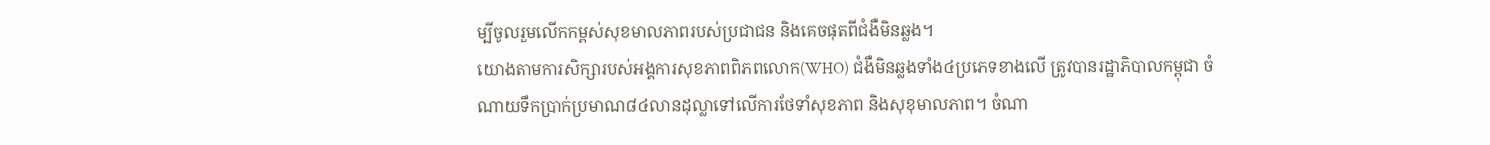ម្បីចូលរួមលើកកម្ពស់សុខមាលភាពរបស់ប្រជាជន និងគេចផុតពីជំងឺមិនឆ្លង។
យោងតាមការសិក្សារបស់អង្គការសុខភាពពិភពលោក(WHO) ជំងឺមិនឆ្លងទាំង៤ប្រភេទខាងលើ ត្រូវបានរដ្ឋាភិបាលកម្ពុជា ចំណាយទឹកប្រាក់ប្រមាណ៨៤លានដុល្លាទៅលើការថែទាំសុខភាព និងសុខុមាលភាព។ ចំណា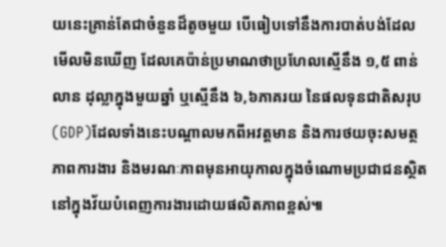យនេះគ្រាន់តែជាចំនួនដ៏តូចមួយ បើធៀបទៅនឹងការបាត់បង់ដែលមើលមិនឃើញ ដែលគេប៉ាន់ប្រមាណថាប្រហែលស្មើនឹង ១,៥ ពាន់លាន ដុល្លាក្នុងមួយឆ្នាំ ឬស្មើនឹង ៦,៦ភាគរយ នៃផលទុនជាតិសរុប(GDP)ដែលទាំងនេះបណ្តាលមកពីអវត្តមាន និងការថយចុះសមត្ថភាពការងារ និងមរណៈភាពមុនអាយុកាលក្នុងចំណោមប្រជាជនស្ថិតនៅក្នុងវ័យបំពេញការងារដោយផលិតភាពខ្ពស់៕